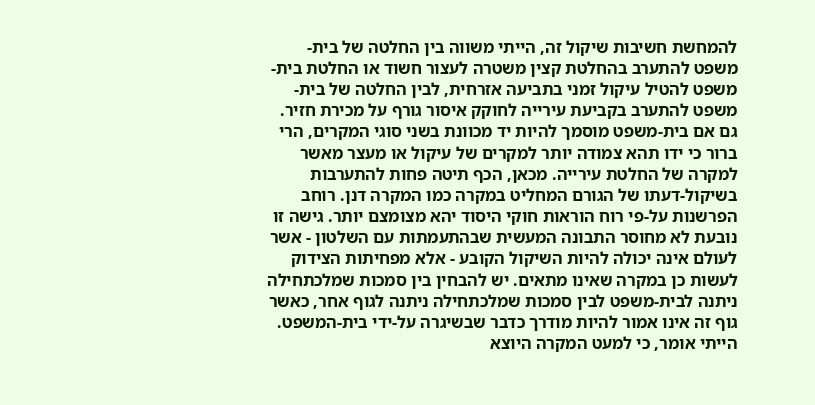להמחשת חשיבות שיקול זה, הייתי משווה בין החלטה של בית-משפט להתערב בהחלטת קצין משטרה לעצור חשוד או החלטת בית-משפט להטיל עיקול זמני בתביעה אזרחית, לבין החלטה של בית-משפט להתערב בקביעת עירייה לחוקק איסור גורף על מכירת חזיר. גם אם בית-משפט מוסמך להיות יד מכוונת בשני סוגי המקרים, הרי ברור כי ידו תהא צמודה יותר למקרים של עיקול או מעצר מאשר למקרה של החלטת עירייה. מכאן, הכף תיטה פחות להתערבות בשיקול-דעתו של הגורם המחליט במקרה כמו המקרה דנן. רוחב הפרשנות על-פי רוח הוראות חוקי היסוד יהא מצומצם יותר. גישה זו נובעת לא מחוסר התבונה המעשית שבהתעמתות עם השלטון - אשר לעולם אינה יכולה להיות השיקול הקובע - אלא מפחיתות הצידוק לעשות כן במקרה שאינו מתאים. יש להבחין בין סמכות שמלכתחילה ניתנה לבית-משפט לבין סמכות שמלכתחילה ניתנה לגוף אחר, כאשר גוף זה אינו אמור להיות מודרך כדבר שבשיגרה על-ידי בית-המשפט. הייתי אומר, כי למעט המקרה היוצא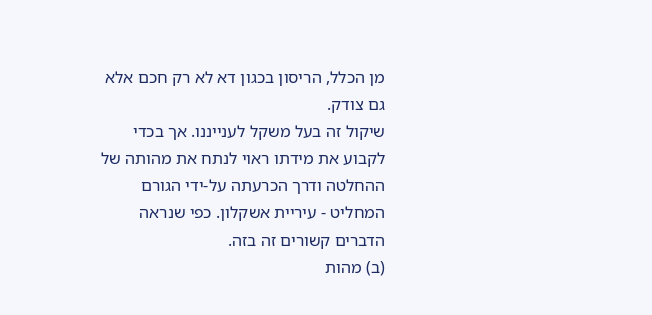מן הכלל, הריסון בכגון דא לא רק חכם אלא גם צודק.
שיקול זה בעל משקל לענייננו. אך בכדי לקבוע את מידתו ראוי לנתח את מהותה של ההחלטה ודרך הכרעתה על-ידי הגורם המחליט - עיריית אשקלון. כפי שנראה הדברים קשורים זה בזה.
(ב) מהות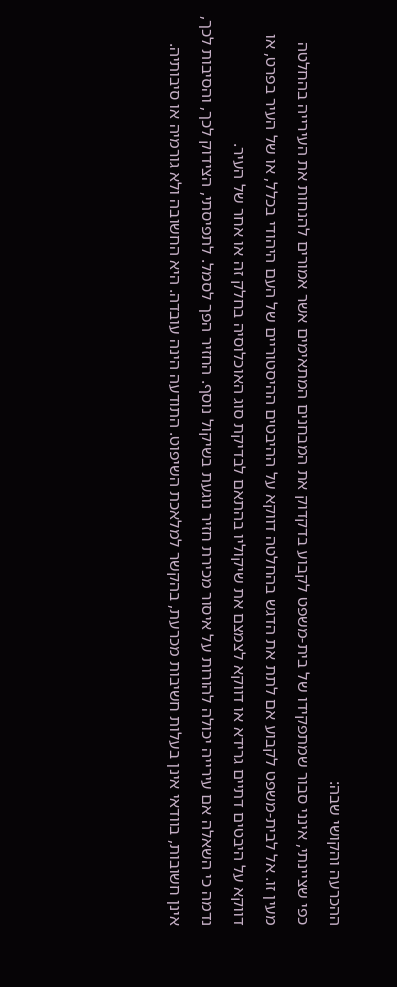ההכרעה והקושי שבה:
כפי שציינתי, אינני סבור שמתפקידו של בית-משפט לקבוע בדקדוק את המבחנים המתאימים אשר אמורים להנחות את העירייה בהחלטה מעין זו. אל לבית-משפט לקבוע אם לתת את הדגש בהחלטה דווקא על ההיבטים ההיסטוריים של העם היהודי בכלל, או של העיר בפרט, או דווקא על היבטים דתיים גרידא או דווקא לצמצם את שיקוליו בהתאם לבדיקת סוג האוכלוסיה בחלק זה או אחר של העיר.
נדמה כי השאלה אם עירייה יכולה להורות על איסור מכירת חזיר נוגעת בשיקול נוסף. החזיר הפך לסמל. לתפיסתי, הצידוק לכך, והסיבות לכך, אינן חשובות, בוודאי אינן בעלות חשיבות מכרעת, בהקשר למלאכת השיפוט. התודעה הינה עובדה. היא החשובה ולא גורמיה או סיבותיה.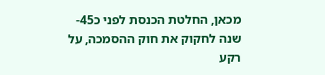מכאן, החלטת הכנסת לפני כ45- שנה לחקוק את חוק ההסמכה, על רקע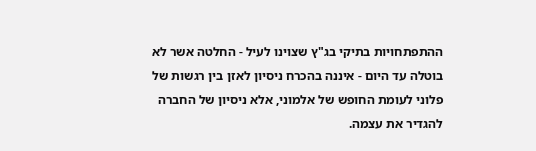ההתפתחויות בתיקי בג"ץ שצוינו לעיל - החלטה אשר לא בוטלה עד היום - איננה בהכרח ניסיון לאזן בין רגשות של פלוני לעומת החופש של אלמוני, אלא ניסיון של החברה להגדיר את עצמה.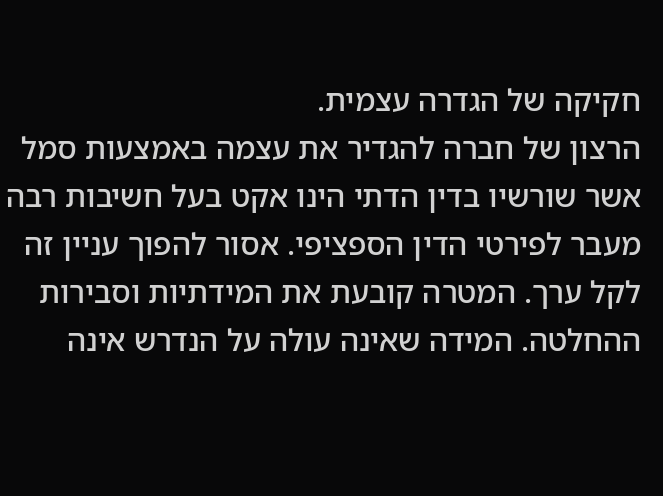חקיקה של הגדרה עצמית.
הרצון של חברה להגדיר את עצמה באמצעות סמל אשר שורשיו בדין הדתי הינו אקט בעל חשיבות רבה מעבר לפירטי הדין הספציפי. אסור להפוך עניין זה לקל ערך. המטרה קובעת את המידתיות וסבירות ההחלטה. המידה שאינה עולה על הנדרש אינה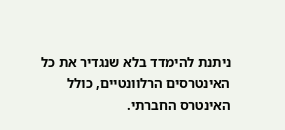ניתנת להימדד בלא שנגדיר את כל האינטרסים הרלוונטיים, כולל האינטרס החברתי.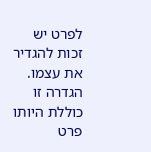לפרט יש זכות להגדיר את עצמו. הגדרה זו כוללת היותו פרט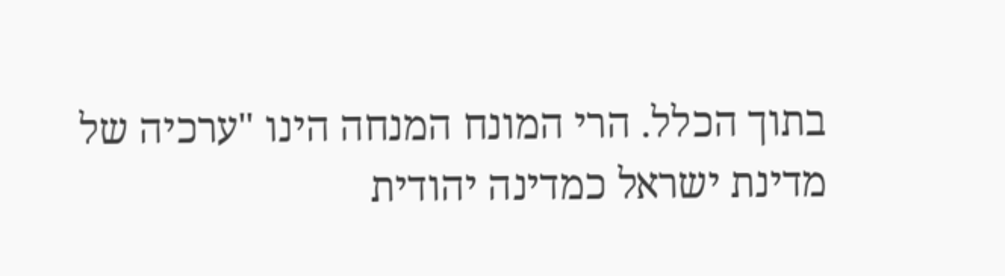בתוך הכלל. הרי המונח המנחה הינו "ערכיה של מדינת ישראל כמדינה יהודית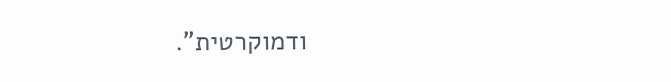ודמוקרטית".